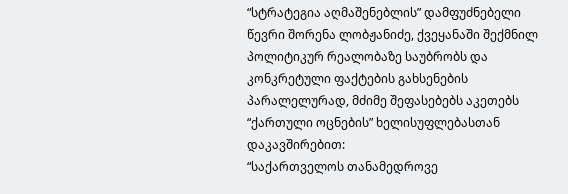“სტრატეგია აღმაშენებლის” დამფუძნებელი წევრი შორენა ლობჟანიძე, ქვეყანაში შექმნილ პოლიტიკურ რეალობაზე საუბრობს და კონკრეტული ფაქტების გახსენების პარალელურად, მძიმე შეფასებებს აკეთებს “ქართული ოცნების” ხელისუფლებასთან დაკავშირებით:
“საქართველოს თანამედროვე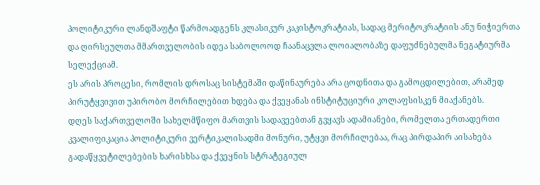პოლიტიკური ლანდშაფტი წარმოადგენს კლასიკურ კაკისტოკრატიას, სადაც მერიტოკრატიის ანუ ნიჭიერთა და ღირსეულთა მმართველობის იდეა საბოლოოდ ჩაანაცვლა ლოიალობაზე დაფუძნებულმა ნეგატიურმა სელექციამ.
ეს არის პროცესი, რომლის დროსაც სისტემაში დაწინაურება არა ცოდნითა და გამოცდილებით, არამედ პირუტყვივით უპირობო მორჩილებით ხდება და ქვეყანას ინსტიტუციური კოლაფსისკენ მიაქანებს.
დღეს საქართველოში სახელმწიფო მართვის სადავეებთან გვყავს ადამიანები, რომელთა ერთადერთი კვალიფიკაცია პოლიტიკური ვერტიკალისადმი მონური, უტყვი მორჩილებაა, რაც პირდაპირ აისახება გადაწყვეტილებების ხარისხსა და ქვეყნის სტრატეგიულ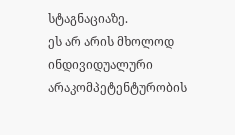სტაგნაციაზე.
ეს არ არის მხოლოდ ინდივიდუალური არაკომპეტენტურობის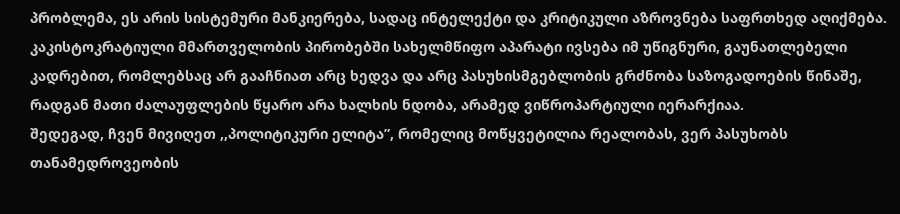პრობლემა, ეს არის სისტემური მანკიერება, სადაც ინტელექტი და კრიტიკული აზროვნება საფრთხედ აღიქმება.
კაკისტოკრატიული მმართველობის პირობებში სახელმწიფო აპარატი ივსება იმ უწიგნური, გაუნათლებელი კადრებით, რომლებსაც არ გააჩნიათ არც ხედვა და არც პასუხისმგებლობის გრძნობა საზოგადოების წინაშე, რადგან მათი ძალაუფლების წყარო არა ხალხის ნდობა, არამედ ვიწროპარტიული იერარქიაა.
შედეგად, ჩვენ მივიღეთ ,,პოლიტიკური ელიტა”, რომელიც მოწყვეტილია რეალობას, ვერ პასუხობს თანამედროვეობის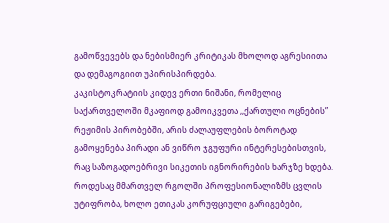გამოწვევებს და ნებისმიერ კრიტიკას მხოლოდ აგრესიითა და დემაგოგიით უპირისპირდება.
კაკისტოკრატიის კიდევ ერთი ნიშანი, რომელიც საქართველოში მკაფიოდ გამოიკვეთა ,,ქართული ოცნების” რეჟიმის პირობებში, არის ძალაუფლების ბოროტად გამოყენება პირადი ან ვიწრო ჯგუფური ინტერესებისთვის, რაც საზოგადოებრივი სიკეთის იგნორირების ხარჯზე ხდება.
როდესაც მმართველ რგოლში პროფესიონალიზმს ცვლის უტიფრობა, ხოლო ეთიკას კორუფციული გარიგებები,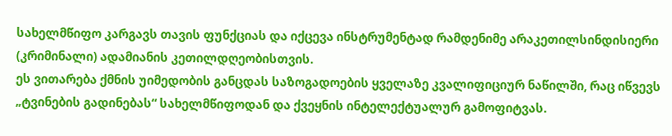სახელმწიფო კარგავს თავის ფუნქციას და იქცევა ინსტრუმენტად რამდენიმე არაკეთილსინდისიერი (კრიმინალი) ადამიანის კეთილდღეობისთვის.
ეს ვითარება ქმნის უიმედობის განცდას საზოგადოების ყველაზე კვალიფიციურ ნაწილში, რაც იწვევს „ტვინების გადინებას“ სახელმწიფოდან და ქვეყნის ინტელექტუალურ გამოფიტვას.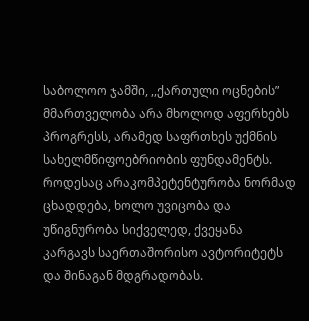საბოლოო ჯამში, ,,ქართული ოცნების” მმართველობა არა მხოლოდ აფერხებს პროგრესს, არამედ საფრთხეს უქმნის სახელმწიფოებრიობის ფუნდამენტს. როდესაც არაკომპეტენტურობა ნორმად ცხადდება, ხოლო უვიცობა და უწიგნურობა სიქველედ, ქვეყანა კარგავს საერთაშორისო ავტორიტეტს და შინაგან მდგრადობას.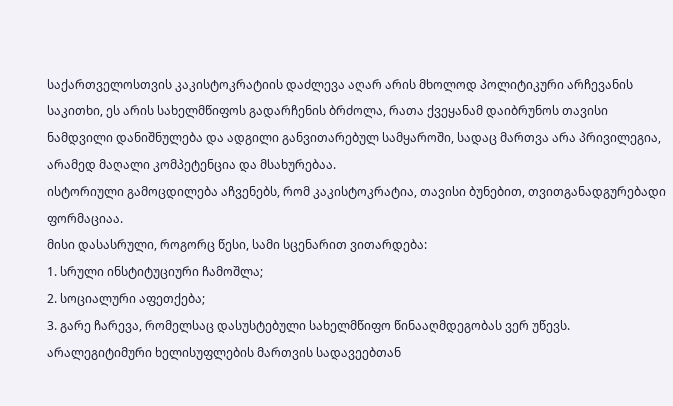საქართველოსთვის კაკისტოკრატიის დაძლევა აღარ არის მხოლოდ პოლიტიკური არჩევანის საკითხი, ეს არის სახელმწიფოს გადარჩენის ბრძოლა, რათა ქვეყანამ დაიბრუნოს თავისი ნამდვილი დანიშნულება და ადგილი განვითარებულ სამყაროში, სადაც მართვა არა პრივილეგია, არამედ მაღალი კომპეტენცია და მსახურებაა.
ისტორიული გამოცდილება აჩვენებს, რომ კაკისტოკრატია, თავისი ბუნებით, თვითგანადგურებადი ფორმაციაა.
მისი დასასრული, როგორც წესი, სამი სცენარით ვითარდება:
1. სრული ინსტიტუციური ჩამოშლა;
2. სოციალური აფეთქება;
3. გარე ჩარევა, რომელსაც დასუსტებული სახელმწიფო წინააღმდეგობას ვერ უწევს.
არალეგიტიმური ხელისუფლების მართვის სადავეებთან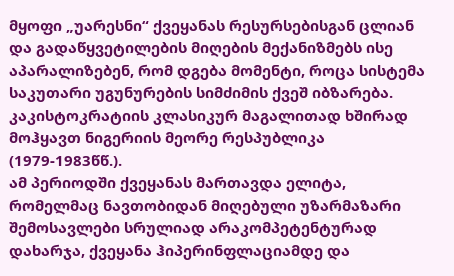მყოფი „უარესნი“ ქვეყანას რესურსებისგან ცლიან და გადაწყვეტილების მიღების მექანიზმებს ისე აპარალიზებენ, რომ დგება მომენტი, როცა სისტემა საკუთარი უგუნურების სიმძიმის ქვეშ იბზარება.
კაკისტოკრატიის კლასიკურ მაგალითად ხშირად მოჰყავთ ნიგერიის მეორე რესპუბლიკა (1979-1983წწ.).
ამ პერიოდში ქვეყანას მართავდა ელიტა, რომელმაც ნავთობიდან მიღებული უზარმაზარი შემოსავლები სრულიად არაკომპეტენტურად დახარჯა, ქვეყანა ჰიპერინფლაციამდე და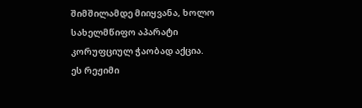შიმშილამდე მიიყვანა, ხოლო სახელმწიფო აპარატი კორუფციულ ჭაობად აქცია.
ეს რეჟიმი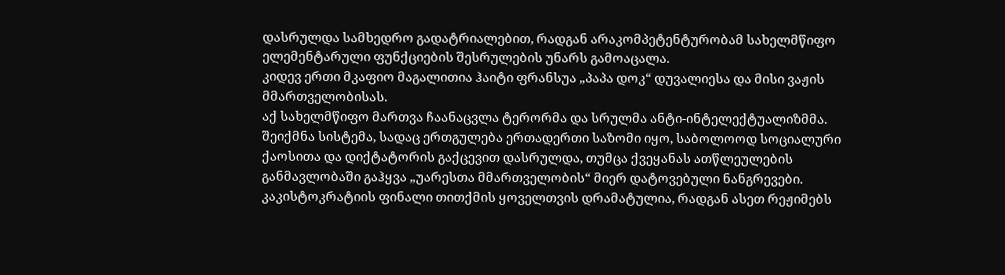დასრულდა სამხედრო გადატრიალებით, რადგან არაკომპეტენტურობამ სახელმწიფო ელემენტარული ფუნქციების შესრულების უნარს გამოაცალა.
კიდევ ერთი მკაფიო მაგალითია ჰაიტი ფრანსუა „პაპა დოკ“ დუვალიესა და მისი ვაჟის მმართველობისას.
აქ სახელმწიფო მართვა ჩაანაცვლა ტერორმა და სრულმა ანტი-ინტელექტუალიზმმა.
შეიქმნა სისტემა, სადაც ერთგულება ერთადერთი საზომი იყო, საბოლოოდ სოციალური ქაოსითა და დიქტატორის გაქცევით დასრულდა, თუმცა ქვეყანას ათწლეულების განმავლობაში გაჰყვა „უარესთა მმართველობის“ მიერ დატოვებული ნანგრევები.
კაკისტოკრატიის ფინალი თითქმის ყოველთვის დრამატულია, რადგან ასეთ რეჟიმებს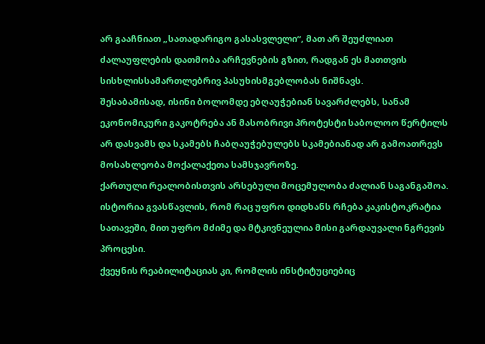არ გააჩნიათ „სათადარიგო გასასვლელი“, მათ არ შეუძლიათ ძალაუფლების დათმობა არჩევნების გზით, რადგან ეს მათთვის სისხლისსამართლებრივ პასუხისმგებლობას ნიშნავს.
შესაბამისად, ისინი ბოლომდე ებღაუჭებიან სავარძლებს, სანამ ეკონომიკური გაკოტრება ან მასობრივი პროტესტი საბოლოო წერტილს არ დასვამს და სკამებს ჩაბღაუჭებულებს სკამებიანად არ გამოათრევს მოსახლეობა მოქალაქეთა სამსჯავროზე.
ქართული რეალობისთვის არსებული მოცემულობა ძალიან საგანგაშოა.
ისტორია გვასწავლის, რომ რაც უფრო დიდხანს რჩება კაკისტოკრატია სათავეში, მით უფრო მძიმე და მტკივნეულია მისი გარდაუვალი ნგრევის პროცესი.
ქვეყნის რეაბილიტაციას კი, რომლის ინსტიტუციებიც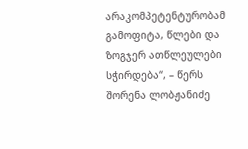არაკომპეტენტურობამ გამოფიტა, წლები და ზოგჯერ ათწლეულები სჭირდება“, – წერს შორენა ლობჟანიძე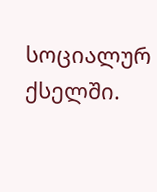სოციალურ ქსელში.